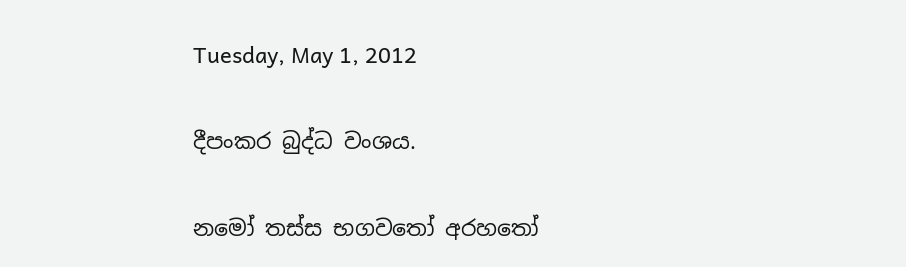Tuesday, May 1, 2012

දීපංකර බුද්ධ වංශය.

නමෝ තස්ස භගවතෝ අරහතෝ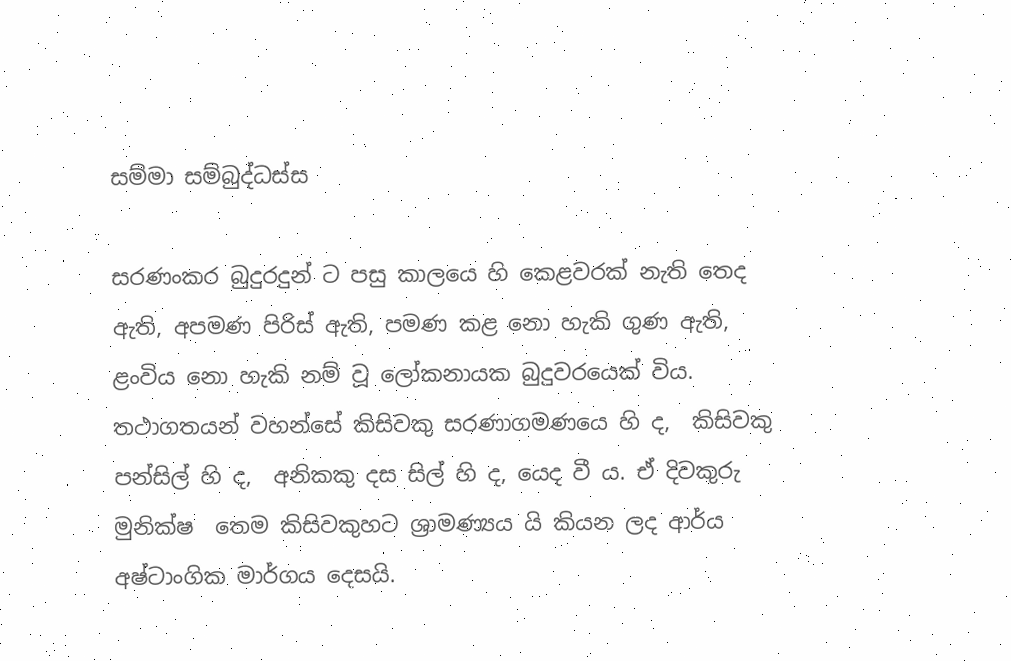සම්මා සම්බුද්ධස්ස

සරණංකර බුදුරදුන් ට පසු කාලයෙ හි කෙළවරක් නැති තෙද ඇති, අපමණ පිරිස් ඇති, පමණ කළ නො හැකි ගුණ ඇති,  ළංවිය නො හැකි නම් වූ ලෝකනායක බුදුවරයෙක් විය. තථාගතයන් වහන්සේ කිසිවකු සරණාගමණයෙ හි ද,  කිසිවකු පන්සිල් හි ද,  අනිකකු දස සිල් හි ද, යෙද වී ය. ඒ දිවකුරු මුනික්ෂ  තෙම කිසිවකුහට ශ්‍රාමණ්‍යය යි කියන ලද ආර්ය අෂ්ටාංගික මාර්ගය දෙසයි.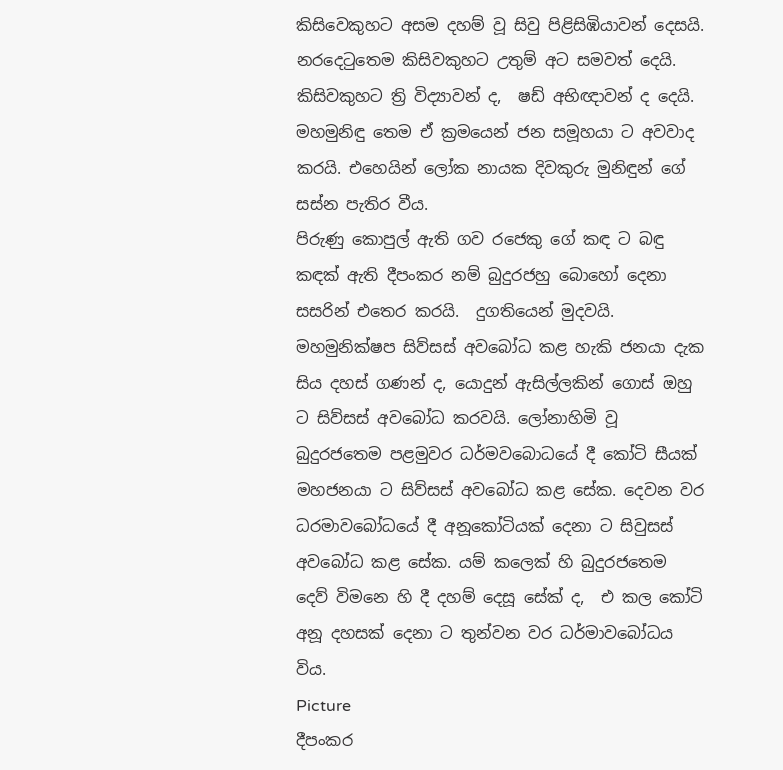කිසිවෙකුහට අසම දහම් වූ සිවු පිළිසිඹියාවන් දෙසයි. නරදෙටුතෙම කිසිවකුහට උතුම් අට සමවත් දෙයි.   කිසිවකුහට ත්‍රි විද්‍යාවන් ද,  ෂඩ් අභිඥාවන් ද දෙයි. මහමුනිඳු තෙම ඒ ක්‍රමයෙන් ජන සමූහයා ට අවවාද කරයි. එහෙයින් ලෝක නායක දිවකුරු මුනිඳුන් ගේ සස්න පැතිර වීය.
පිරුණු කොපුල් ඇති ගව රජෙකු ගේ කඳ ට බඳු කඳක් ඇති දීපංකර නම් බුදුරජහු බොහෝ දෙනා සසරින් එතෙර කරයි.  දුගතියෙන් මුදවයි. මහමුනික්ෂප සිව්සස් අවබෝධ කළ හැකි ජනයා දැක සිය දහස් ගණන් ද, යොදුන් ඇසිල්ලකින් ගොස් ඔහු ට සිව්සස් අවබෝධ කරවයි. ලෝනාහිමි වූ බුදුරජතෙම පළමුවර ධර්මවබොධයේ දී කෝටි සීයක් මහජනයා ට සිව්සස් අවබෝධ කළ සේක. දෙවන වර ධරමාවබෝධයේ දී අනූකෝටියක් දෙනා ට සිවුසස් අවබෝධ කළ සේක. යම් කලෙක් හි බුදුරජතෙම දෙව් විමනෙ හි දී දහම් දෙසූ සේක් ද,  එ කල කෝටි අනූ දහසක් දෙනා ට තුන්වන වර ධර්මාවබෝධය විය.
Picture
දීපංකර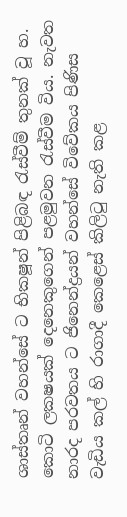ශාස්තෘන් වහන්සේ ට භික‍ෂූන් පිළිබඳ රැස්වීම් තුනක් වූ හ. කොටි ලක‍ෂයක් දෙනෙකුගෙන් පළමුවන රැස්වීම විය. නැවත නාරද පරවතය ට ජිනෙන්ද්‍රයන් වහන්සේ විවේකය පිණිස වැඩිය කල් හි රාගාදී කෙළෙස් කිලිටු නැති කළ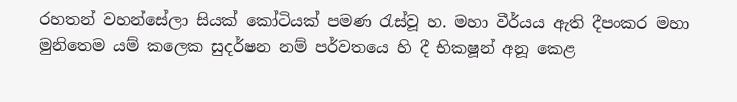රහතන් වහන්සේලා සියක් කෝටියක් පමණ රැස්වූ හ. මහා වීර්යය ඇති දීපංකර මහා මුනිතෙම යම් කලෙක සුදර්ෂන නම් පර්වතයෙ හි දී භික‍ෂූන් අනූ කෙළ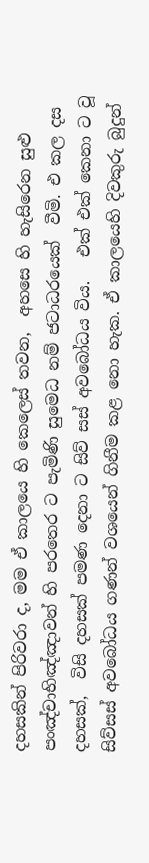දහසකින් පිරිවරා ද, මම ඒ කාලයෙ හි කෙලෙස් තවන,  අහසෙ හි හැසිරෙන සුළු පංඤ්චාභිඤ්ඤාවන් හි පරතෙර ට පැමිණි සුමෙධ නම් ජටාධරයෙක්  වීමි. එ කල දස දහසක්,  විසි දහසක් පමණ දෙනා ට සිව් සස් අවබෝධය විය.   එක් එක් කෙනා ට වූ සිව්සස් අවබෝධය ගණන් වශයෙන් ගිනීම කළ නො හැක. ඒ කාලයෙහි දිවකුරු බුදුන්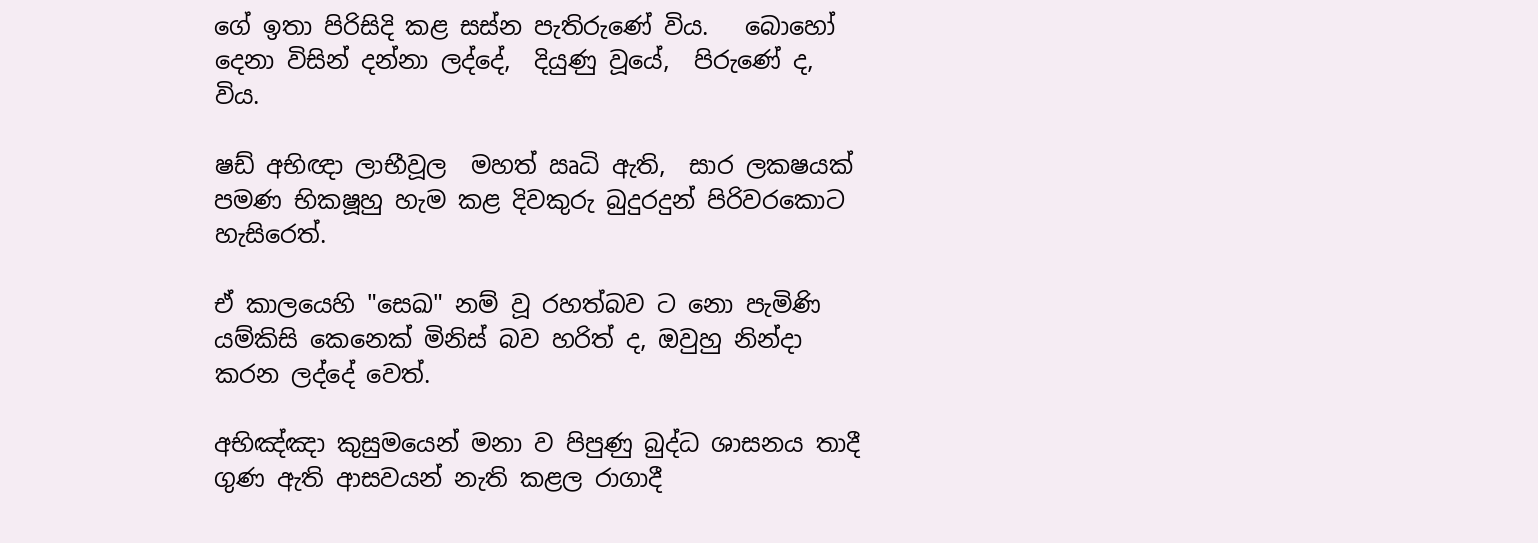ගේ ඉතා පිරිසිදි කළ සස්න පැතිරුණේ විය.   බොහෝ දෙනා විසින් දන්නා ලද්දේ,  දියුණු වූයේ,  පිරුණේ ද, විය.

ෂඩ් අභිඥා ලාභීවූල  මහත් ඍධි ඇති,  සාර ලක‍ෂයක් පමණ භික‍ෂූහු හැම කළ දිවකුරු බුදුරදුන් පිරිවරකොට හැසිරෙත්.

ඒ කාලයෙහි "සෙඛ" නම් වූ රහත්බව ට නො පැමිණි යම්කිසි කෙනෙක් මිනිස් බව හරිත් ද, ඔවුහු නින්දා කරන ලද්දේ වෙත්.

අභිඤ්ඤා කුසුමයෙන් මනා ව පිපුණු බුද්ධ ශාසනය තාදී ගුණ ඇති ආසවයන් නැති කළල රාගාදී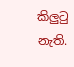කිලුටු නැති.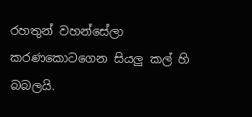රහතුන් වහන්සේලා කරණකොටගෙන සියලු කල් හි බබලයි.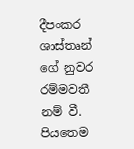දීපංකර ශාස්තෘන් ගේ නුවර රම්මවතී නම් වී. පියතෙම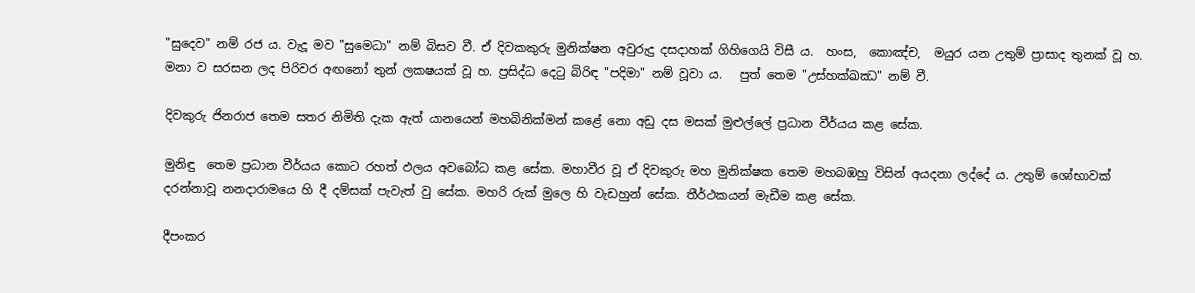"සුදෙව" නම් රජ ය. වැදූ මව "සුමෙධා" නම් බිසව වී. ඒ දිවකකුරු මුනික්ෂන අවුරුදු දසදාහක් ගිහිගෙයි විසී ය.  හංස,  කොඤ්ච,  මයුර යන උතුම් ප්‍රාසාද තුනක් වූ හ. මනා ව සරසන ලද පිරිවර අඟනෝ තුන් ලක‍ෂයක් වූ හ. ප්‍රසිද්ධ දෙටු බිරිඳ "පදිමා" නම් වූවා ය.   පුත් තෙම "උස්හක්ඛඣ" නම් වී.

දිවකුරු ජිනරාජ තෙම සතර නිමිති දැක ඇත් යානයෙන් මහබිනික්මන් කළේ නො අඩු දස මසක් මුළුල්ලේ ප්‍රධාන වීර්යය කළ සේක.

මුනිඳු  තෙම ප්‍රධාන වීර්යය කොට රහත් ඵලය අවබෝධ කළ සේක. මහාවීර වූ ඒ දිවකුරු මහ මුනික්ෂක තෙම මහබඹහු විසින් අයදනා ලද්දේ ය. උතුම් ශෝභාවක් දරන්නාවූ නන‍දාරාමයෙ හි දී දම්සක් පැවැත් වු සේක. මහරි රුක් මුලෙ හි වැඩහුන් සේක. තීර්ථකයන් මැඩීම කළ සේක.

දීපංකර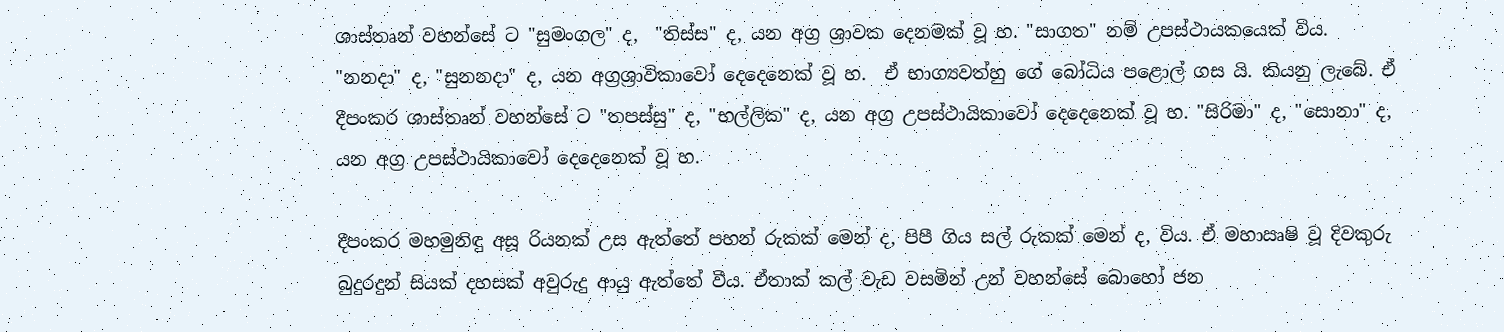ශාස්තෘන් වහන්සේ ට "සුමංගල" ද,  "තිස්ස" ද, යන අග්‍ර ශ්‍රාවක දෙනමක් වූ හ. "සාගත" නම් උපස්ථායකයෙක් විය. "නන‍දා" ද, "සුනන‍දා" ද, යන අග්‍ර‍ශ්‍රාවිකාවෝ දෙදෙනෙක් වූ හ.  ඒ භාග්‍යවත්හු ගේ බෝධිය පළොල් ගස යි. කියනු ලැබේ. ඒ දීපංකර ශාස්තෘන් වහන්සේ ට "තපස්සු" ද, "භල්ලික" ද, යන අග්‍ර උපස්ථායිකාවෝ දෙදෙනෙක් වූ හ. "සිරිමා" ද, "සොනා" ද, යන අග්‍ර උපස්ථායිකාවෝ දෙදෙනෙක් වූ හ.

දීපංකර මහමුනිඳු අසූ රියනක් උස ඇත්තේ පහන් රුකක් මෙන් ද, පිපී ගිය සල් රුකක් මෙන් ද, විය. ඒ මහාඍෂි වූ දිවකුරු බුදුරදුන් සියක් දහසක් අවුරුදු ආයු ඇත්තේ වීය. ඒතාක් කල් වැඩ වසමින් උන් වහන්සේ බොහෝ ජන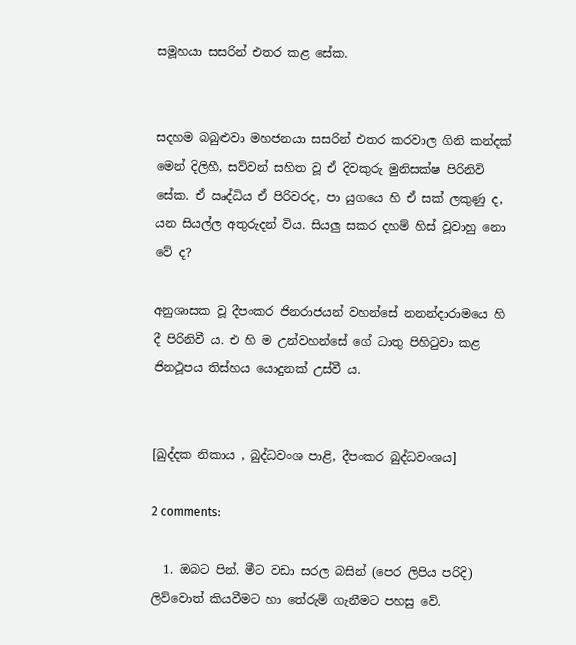සමූහයා සසරින් එතර කළ සේක.


සදහම බබුළුවා මහජනයා සසරින් එතර කරවාල ගිනි කන්දක් මෙන් දිලිහී, සව්වන් සහිත වූ ඒ දිවකුරු මුනිසක්ෂ පිරිනිවි සේක. ඒ ඍද්ධිය ඒ පිරිවරද, පා යුගයෙ හි ඒ සක් ලකුණු ද, යන සියල්ල අතුරුදන් විය. සියලු සකර දහම් හිස් වූවාහු නො වේ ද?

අනුශාසක වූ දීපංකර ජිනරාජයන් වහන්සේ නනන්දාරාමයෙ හි දී පිරිනිවී ය. එ හි ම උන්වහන්සේ ගේ ධාතු පිහිටුවා කළ ජිනථූපය තිස්හය යොදුනක් උස්වී ය.


[ඛුද්දක නිකාය , බුද්ධවංශ පාළි, දීපංකර බුද්ධවංශය]

2 comments:

  1. ඔබට පින්. මීට වඩා සරල බසින් (පෙර ලිපිය පරිදි) ලිව්වොත් කියවීමට හා තේරුම් ගැනීමට පහසු වේ.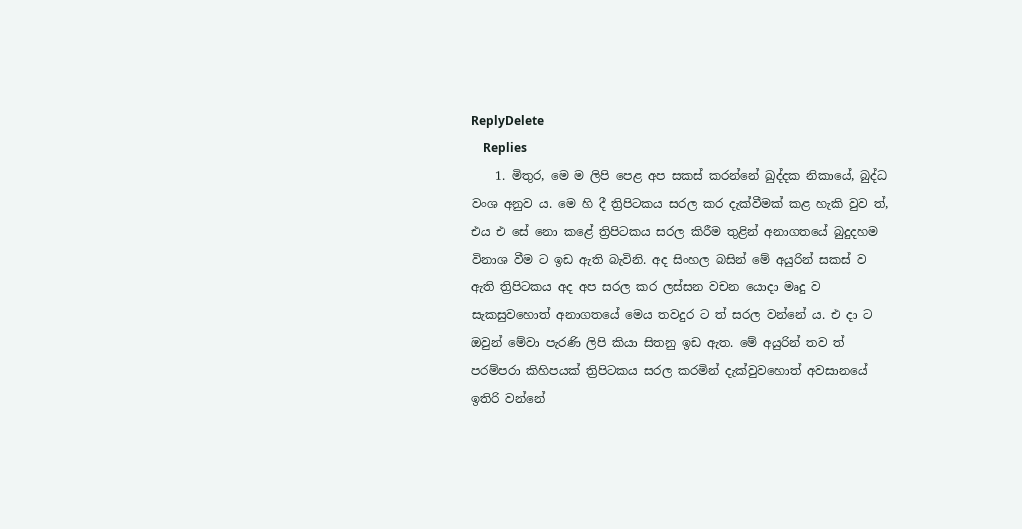ReplyDelete
    Replies
    1. මිතුර, මෙ ම ලිපි පෙළ අප සකස් කරන්නේ ඛුද්දක නිකායේ, බුද්ධ වංශ අනුව ය. මෙ හි දී ත්‍රිපිටකය සරල කර දැක්වීමක් කළ හැකි වුව ත්, එය එ සේ නො කළේ ත්‍රිපිටකය සරල කිරීම තුළින් අනාගතයේ බුදුදහම විනාශ වීම ට ඉඩ ඇති බැවිනි. අද සිංහල බසින් මේ අයුරින් සකස් ව ඇති ත්‍රිපිටකය අද අප සරල කර ලස්සන වචන යොදා මෘදු ව සැකසුවහොත් අනාගතයේ මෙය තවදුර ට ත් සරල වන්නේ ය. එ දා ට ඔවුන් මේවා පැරණි ලිපි කියා සිතනු ඉඩ ඇත. මේ අයුරින් තව ත් පරම්පරා කිහිපයක් ත්‍රිපිටකය සරල කරමින් දැක්වුවහොත් අවසානයේ ඉතිරි වන්නේ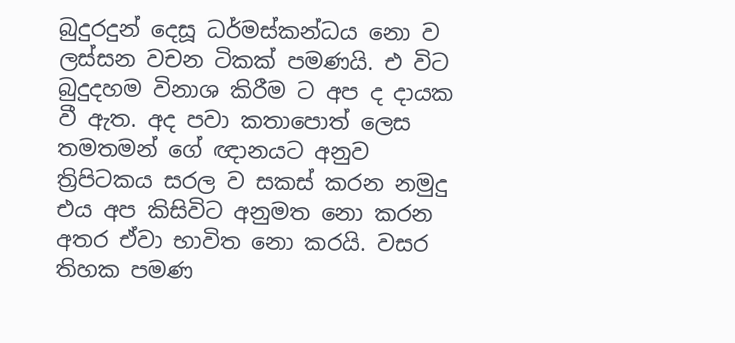බුදුරදුන් දෙසූ ධර්මස්කන්ධය නො ව ලස්සන වචන ටිකක් පමණයි. එ විට බුදුදහම විනාශ කිරීම ට අප ද දායක වී ඇත. අද පවා කතාපොත් ලෙස තමතමන් ගේ ඥානයට අනුව ත්‍රිපිටකය සරල ව සකස් කරන නමුදු එය අප කිසිවිට අනුමත නො කරන අතර ඒවා භාවිත නො කරයි. වසර තිහක පමණ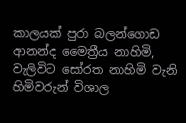කාලයක් පුරා බලන්ගොඩ ආනන්ද මෛත්‍රීය නාහිමි, වැලිවිට සෝරත නාහිමි වැනි හිමිවරුන් විශාල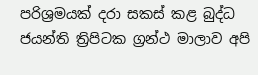පරිශ්‍රමයක් දරා සකස් කළ බුද්ධ ජයන්ති ත්‍රිපිටක ග්‍රන්ථ මාලාව අපි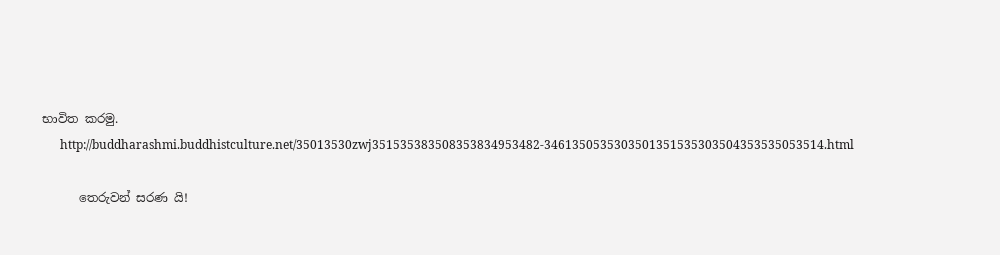භාවිත කරමු.
      http://buddharashmi.buddhistculture.net/35013530zwj351535383508353834953482-3461350535303501351535303504353535053514.html

      තෙරුවන් සරණ යි!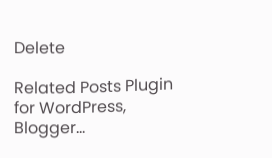Delete

Related Posts Plugin for WordPress, Blogger...